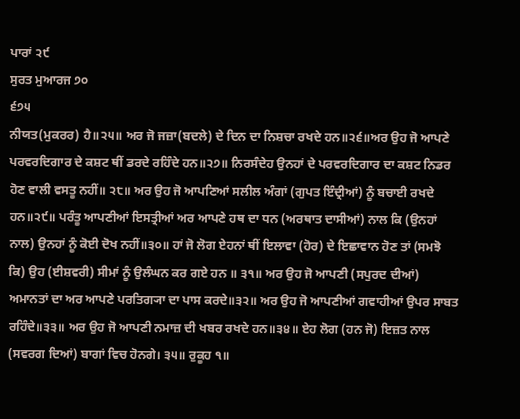ਪਾਰਾਂ ੨੯
ਸੁਰਤ ਮੁਆਰਜ ੭੦
੬੭੫
ਨੀਯਤ(ਮੁਕਰਰ) ਹੈ॥੨੫॥ ਅਰ ਜੋ ਜਜ਼ਾ(ਬਦਲੇ) ਦੇ ਦਿਨ ਦਾ ਨਿਸ਼ਚਾ ਰਖਦੇ ਹਨ॥੨੬॥ਅਰ ਉਹ ਜੋ ਆਪਣੇ ਪਰਵਰਦਿਗਾਰ ਦੇ ਕਸ਼ਟ ਥੀਂ ਡਰਦੇ ਰਹਿੰਦੇ ਹਨ॥੨੭॥ ਨਿਰਸੰਦੇਹ ਉਨਹਾਂ ਦੇ ਪਰਵਰਦਿਗਾਰ ਦਾ ਕਸ਼ਟ ਨਿਡਰ ਹੋਣ ਵਾਲੀ ਵਸਤੂ ਨਹੀਂ॥ ੨੮॥ ਅਰ ਉਹ ਜੋ ਆਪਣਿਆਂ ਸਲੀਲ ਅੰਗਾਂ (ਗੁਪਤ ਇੰਦ੍ਰੀਆਂ) ਨੂੰ ਬਚਾਈ ਰਖਦੇ ਹਨ॥੨੯॥ ਪਰੰਤੂ ਆਪਣੀਆਂ ਇਸਤ੍ਰੀਆਂ ਅਰ ਆਪਣੇ ਹਥ ਦਾ ਧਨ (ਅਰਥਾਤ ਦਾਸੀਆਂ) ਨਾਲ ਕਿ (ਉਨਹਾਂ ਨਾਲ) ਉਨਹਾਂ ਨੂੰ ਕੋਈ ਦੋਖ ਨਹੀਂ॥੩੦॥ ਹਾਂ ਜੋ ਲੋਗ ਏਹਨਾਂ ਥੀਂ ਇਲਾਵਾ (ਹੋਰ) ਦੇ ਇਛਾਵਾਨ ਹੋਣ ਤਾਂ (ਸਮਝੋ ਕਿ) ਉਹ (ਈਸ਼ਵਰੀ) ਸੀਮਾਂ ਨੂੰ ਉਲੰਘਨ ਕਰ ਗਏ ਹਨ ॥ ੩੧॥ ਅਰ ਉਹ ਜੋ ਆਪਣੀ (ਸਪੁਰਦ ਦੀਆਂ) ਅਮਾਨਤਾਂ ਦਾ ਅਰ ਆਪਣੇ ਪਰਤਿਗ੍ਯਾ ਦਾ ਪਾਸ ਕਰਦੇ॥੩੨॥ ਅਰ ਉਹ ਜੋ ਆਪਣੀਆਂ ਗਵਾਹੀਆਂ ਉਪਰ ਸਾਬਤ ਰਹਿੰਦੇ॥੩੩॥ ਅਰ ਉਹ ਜੋ ਆਪਣੀ ਨਮਾਜ਼ ਦੀ ਖਬਰ ਰਖਦੇ ਹਨ॥੩੪॥ ਏਹ ਲੋਗ (ਹਨ ਜੋ) ਇਜ਼ਤ ਨਾਲ (ਸਵਰਗ ਦਿਆਂ) ਬਾਗਾਂ ਵਿਚ ਹੋਨਗੇ। ੩੫॥ ਰੁਕੂਹ ੧॥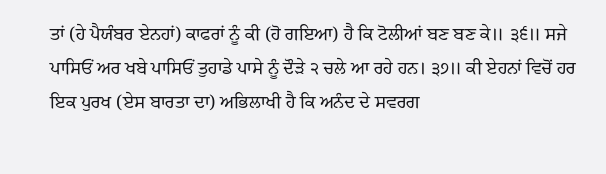ਤਾਂ (ਹੇ ਪੈਯੰਬਰ ਏਨਹਾਂ) ਕਾਫਰਾਂ ਨੂੰ ਕੀ (ਹੋ ਗਇਆ) ਹੈ ਕਿ ਟੋਲੀਆਂ ਬਣ ਬਣ ਕੇ॥ ੩੬॥ ਸਜੇ ਪਾਸਿਓਂ ਅਰ ਖਬੇ ਪਾਸਿਓਂ ਤੁਹਾਡੇ ਪਾਸੇ ਨੂੰ ਦੌੜੇ ੨ ਚਲੇ ਆ ਰਹੇ ਹਨ। ੩੭॥ ਕੀ ਏਹਨਾਂ ਵਿਚੋਂ ਹਰ ਇਕ ਪੁਰਖ (ਏਸ ਬਾਰਤਾ ਦਾ) ਅਭਿਲਾਖੀ ਹੈ ਕਿ ਅਨੰਦ ਦੇ ਸਵਰਗ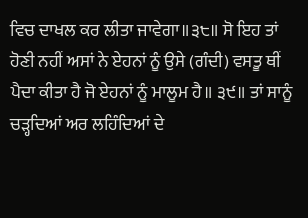ਵਿਚ ਦਾਖਲ ਕਰ ਲੀਤਾ ਜਾਵੇਗਾ॥੩੮॥ ਸੋ ਇਹ ਤਾਂ ਹੋਣੀ ਨਹੀਂ ਅਸਾਂ ਨੇ ਏਹਨਾਂ ਨੂੰ ਉਸੇ (ਗੰਦੀ) ਵਸਤੂ ਥੀਂ ਪੈਦਾ ਕੀਤਾ ਹੈ ਜੋ ਏਹਨਾਂ ਨੂੰ ਮਾਲੂਮ ਹੈ॥ ੩੯॥ ਤਾਂ ਸਾਨੂੰ ਚੜ੍ਹਦਿਆਂ ਅਰ ਲਹਿੰਦਿਆਂ ਦੇ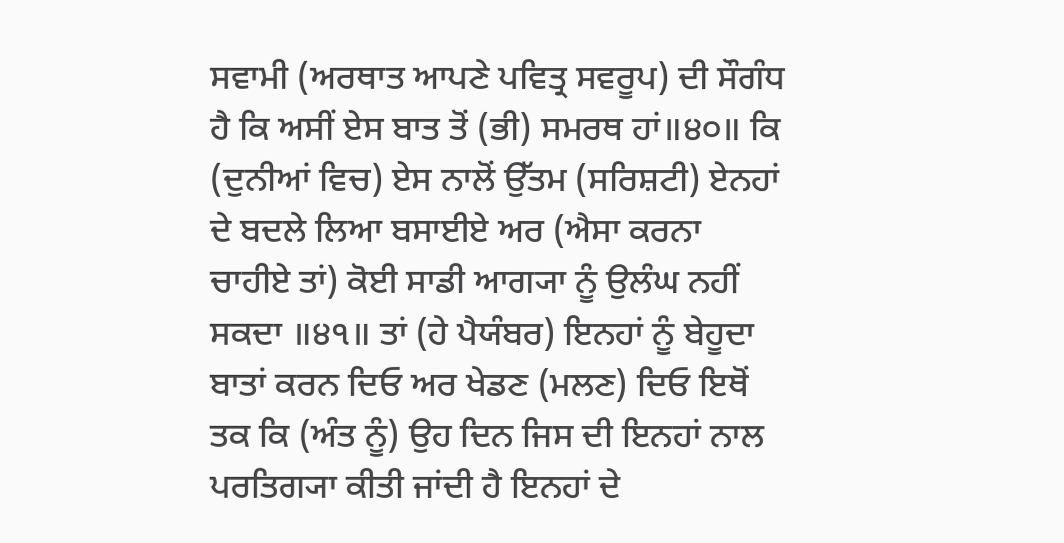ਸਵਾਮੀ (ਅਰਥਾਤ ਆਪਣੇ ਪਵਿਤ੍ਰ ਸਵਰੂਪ) ਦੀ ਸੌਗੰਧ ਹੈ ਕਿ ਅਸੀਂ ਏਸ ਬਾਤ ਤੋਂ (ਭੀ) ਸਮਰਥ ਹਾਂ॥੪੦॥ ਕਿ (ਦੁਨੀਆਂ ਵਿਚ) ਏਸ ਨਾਲੋਂ ਉੱਤਮ (ਸਰਿਸ਼ਟੀ) ਏਨਹਾਂ ਦੇ ਬਦਲੇ ਲਿਆ ਬਸਾਈਏ ਅਰ (ਐਸਾ ਕਰਨਾ ਚਾਹੀਏ ਤਾਂ) ਕੋਈ ਸਾਡੀ ਆਗ੍ਯਾ ਨੂੰ ਉਲੰਘ ਨਹੀਂ ਸਕਦਾ ॥੪੧॥ ਤਾਂ (ਹੇ ਪੈਯੰਬਰ) ਇਨਹਾਂ ਨੂੰ ਬੇਹੂਦਾ ਬਾਤਾਂ ਕਰਨ ਦਿਓ ਅਰ ਖੇਡਣ (ਮਲਣ) ਦਿਓ ਇਥੋਂ ਤਕ ਕਿ (ਅੰਤ ਨੂੰ) ਉਹ ਦਿਨ ਜਿਸ ਦੀ ਇਨਹਾਂ ਨਾਲ ਪਰਤਿਗ੍ਯਾ ਕੀਤੀ ਜਾਂਦੀ ਹੈ ਇਨਹਾਂ ਦੇ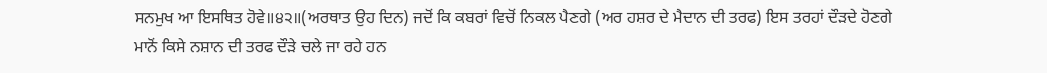ਸਨਮੁਖ ਆ ਇਸਥਿਤ ਹੋਵੇ॥੪੨॥(ਅਰਥਾਤ ਉਹ ਦਿਨ) ਜਦੋਂ ਕਿ ਕਬਰਾਂ ਵਿਚੋਂ ਨਿਕਲ ਪੈਣਗੇ (ਅਰ ਹਸ਼ਰ ਦੇ ਮੈਦਾਨ ਦੀ ਤਰਫ) ਇਸ ਤਰਹਾਂ ਦੌੜਦੇ ਹੋਣਗੇ ਮਾਨੋਂ ਕਿਸੇ ਨਸ਼ਾਨ ਦੀ ਤਰਫ ਦੌੜੇ ਚਲੇ ਜਾ ਰਹੇ ਹਨ